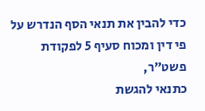כדי להבין את תנאי הסף הנדרש על פי דין ומכוח סעיף 5 לפקודת פשט"ר,
כתנאי להגשת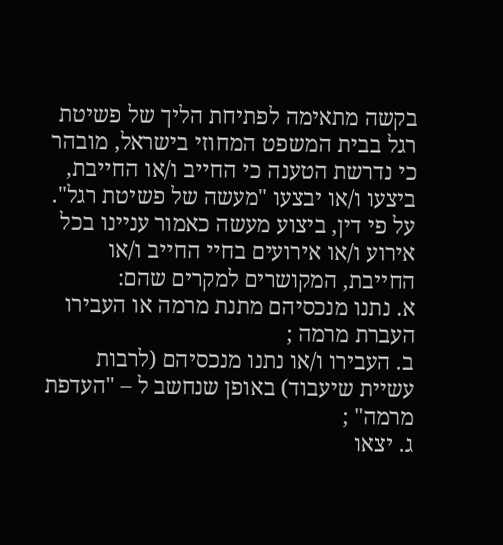בקשה מתאימה לפתיחת הליך של פשיטת רגל בבית המשפט המחוזי בישראל, מובהר כי נדרשת הטענה כי החייב ו/או החייבת, ביצעו ו/או יבצעו "מעשה של פשיטת רגל".
על פי דין, ביצוע מעשה כאמור עניינו בכל אירוע ו/או אירועים בחיי החייב ו/או החייבת, המקושרים למקרים שהם:
א. נתנו מנכסיהם מתנת מרמה או העבירו העברת מרמה ;
ב. העבירו ו/או נתנו מנכסיהם (לרבות עשיית שיעבוד) באופן שנחשב ל – "העדפת מרמה" ;
ג. יצאו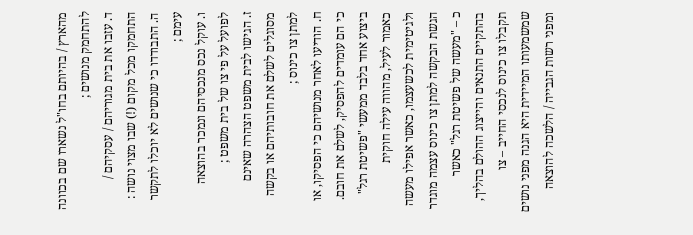מהארץ / בהיותם בחו"ל נשארו שם בכוונה להתחמק מנושים ;
ד. עזבו את בית מגוריהם / עסקיהם / התחמקו מכל מקום (!) שבו מצוי נושה :
ה. התבודדו כי שנושים לא יוכלו לתקשר עימם ;
ו. עוקל נכס מנכסיהם ונמכר בהוצאה לפועל על פי צו של בית משפט ;
ז. הגישו לבית משפט הצהרה שאינם מסוגלים לשלם את חובותיהם או בקשה למתן צו כינוס ;
ח. הודיעו לאחר מנושיהם כי הפסיקו, או כי הם עומדים להפסיק, לשלם את חובם.
ביצוע אחד בלבד ממעשי "פשיטת רגל" כאמור לעיל, מהווה עילה חוקית ולגיטימית לכשעצמו, כאשר אפילו מעשה הגשת הבקשה למתן צו כינוס עצמה מוגדר כ – "מעשה של פשיטת רגל" כאשר בהתקיים התנאים והייצוג ההולם בהליך, תקבלו צו כינוס לנכסי החייב – צו שמשמעותו המיידית היא הגנה מפני נושים ומפני רשות הגבייה / הלשכה להוצאה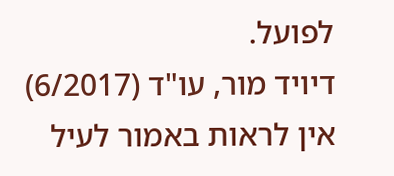לפועל.
דיויד מור, עו"ד (6/2017)
אין לראות באמור לעיל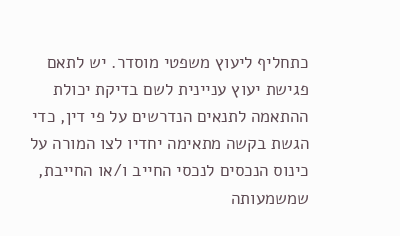כתחליף ליעוץ משפטי מוסדר. יש לתאם פגישת יעוץ עניינית לשם בדיקת יכולת ההתאמה לתנאים הנדרשים על פי דין, כדי הגשת בקשה מתאימה יחדיו לצו המורה על כינוס הנכסים לנכסי החייב ו/או החייבת, שמשמעותה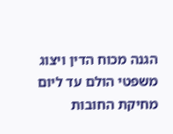הגנה מכוח הדין ויצוג משפטי הולם עד ליום מחיקת החובות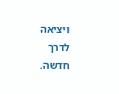ויציאה לדרך חדשה.